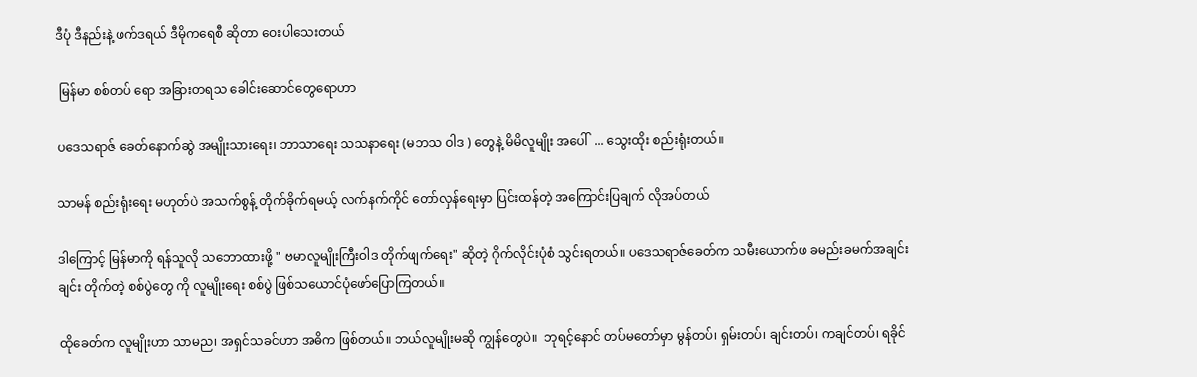ဒီပုံ ဒီနည်းနဲ့ ဖက်ဒရယ် ဒီမိုကရေစီ ဆိုတာ ဝေးပါသေးတယ်

 မြန်မာ စစ်တပ် ရော အခြားတရသ ခေါင်းဆောင်တွေရောဟာ

ပဒေသရာဇ် ခေတ်နောက်ဆွဲ အမျိုးသားရေး၊ ဘာသာရေး သသနာရေး (မဘသ ဝါဒ ) တွေနဲ့ မိမိလူမျိုး အပေါ်  ... သွေးထိုး စည်းရုံးတယ်။

သာမန် စည်းရုံးရေး မဟုတ်ပဲ အသက်စွန့် တိုက်ခိုက်ရမယ့် လက်နက်ကိုင် တော်လှန်ရေးမှာ ပြင်းထန်တဲ့ အကြောင်းပြချက် လိုအပ်တယ်

ဒါကြောင့် မြန်မာကို ရန်သူလို သဘောထားဖို့ " ဗမာလူမျိုးကြီးဝါဒ တိုက်ဖျက်ရေး" ဆိုတဲ့ ဂိုက်လိုင်းပုံစံ သွင်းရတယ်။ ပဒေသရာဇ်ခေတ်က သမီးယောက်ဖ ခမည်းခမက်အချင်းချင်း တိုက်တဲ့ စစ်ပွဲတွေ ကို လူမျိုးရေး စစ်ပွဲ ဖြစ်သယောင်ပုံဖော်ပြောကြတယ်။

ထိုခေတ်က လူမျိုးဟာ သာမည၊ အရှင်သခင်ဟာ အဓိက ဖြစ်တယ်။ ဘယ်လူမျိုးမဆို ကျွန်တွေပဲ။  ဘုရင့်နောင် တပ်မတော်မှာ မွန်တပ်၊ ရှမ်းတပ်၊ ချင်းတပ်၊ ကချင်တပ်၊ ရခိုင်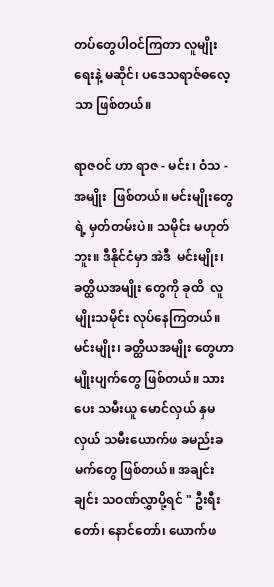တပ်တွေပါဝင်ကြတာ လူမျိုးရေးနဲ့ မဆိုင်၊ ပဒေသရာဇ်ဓလေ့သာ ဖြစ်တယ်။

ရာဇဝင် ဟာ ရာဇ - မင်း ၊ ဝံသ - အမျိုး  ဖြစ်တယ်။ မင်းမျိုးတွေရဲ့ မှတ်တမ်းပဲ။ သမိုင်း မဟုတ်ဘူး။ ဒီနိုင်ငံမှာ အဲဒီ  မင်းမျိုး၊ ခတ္ထိယအမျိုး တွေကို ခုထိ  လူမျိုးသမိုင်း လုပ်နေကြတယ်။ မင်းမျိုး၊ ခတ္ထိယအမျိုး တွေဟာ မျိုးပျက်တွေ ဖြစ်တယ်။ သားပေး သမီးယူ မောင်လှယ် နှမလှယ် သမီးယောက်ဖ ခမည်းခမက်တွေ ဖြစ်တယ်။ အချင်းချင်း သဝဏ်လွှာပို့ရင် " ဦးရီးတော်၊ နောင်တော်၊ ယောက်ဖ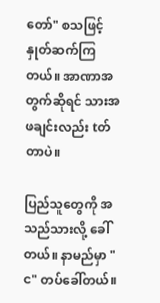တော်" စသဖြင့် နှုတ်ဆက်ကြတယ်။ အာဏာအတွက်ဆိုရင် သားအဖချင်းလည်း tတ်တာပဲ။

ပြည်သူတွေကို အသည်သားလို့ ခေါ်တယ်။ နာမည်မှာ "င" တပ်ခေါ်တယ်။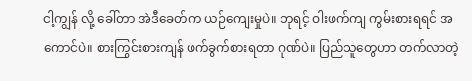ငါ့ကျွန် လို့ ခေါ်တာ အဲဒီခေတ်က ယဉ်ကျေးမှုပဲ။ ဘုရင့် ဝါးဖက်ကျ ကွမ်းစားရရင် အကောင်ပဲ။ စားကြွင်းစားကျန် ဖက်ခွက်စားရတာ ဂုဏ်ပဲ။ ပြည်သူတွေဟာ တက်လာတဲ့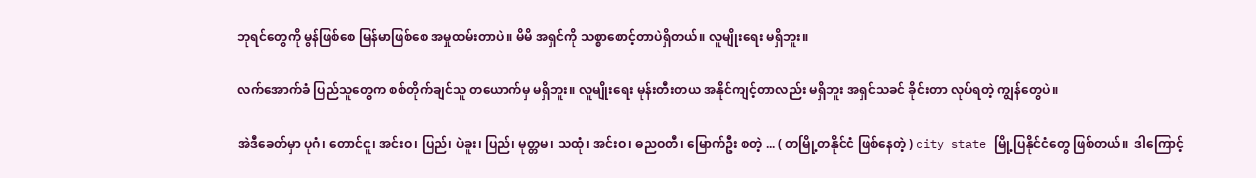ဘုရင်တွေကို မွန်ဖြစ်စေ မြန်မာဖြစ်စေ အမှုထမ်းတာပဲ။ မိမိ အရှင်ကို သစ္စာစောင့်တာပဲရှိတယ်။ လူမျိုးရေး မရှိဘူး။

လက်အောက်ခံ ပြည်သူတွေက စစ်တိုက်ချင်သူ တယောက်မှ မရှိဘူး။ လူမျိုးရေး မုန်းတီးတယ အနိုင်ကျင့်တာလည်း မရှိဘူး အရှင်သခင် ခိုင်းတာ လုပ်ရတဲ့ ကျွန်တွေပဲ။

အဲဒီခေတ်မှာ ပုဂံ၊ တောင်ငူ၊ အင်းဝ၊ ပြည်၊ ပဲခူး၊ ပြည်၊ မုတ္တမ၊ သထုံ၊ အင်းဝ၊ ဓညဝတီ၊ မြောက်ဦး စတဲ့ ... ( တမြို့တနိုင်ငံ ဖြစ်နေတဲ့ ) city state မြို့ပြနိုင်ငံတွေ ဖြစ်တယ်။  ဒါကြောင့်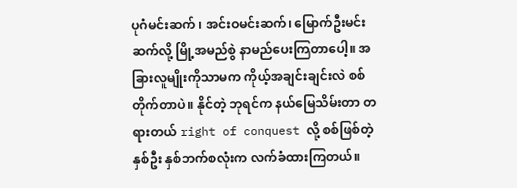ပုဂံမင်းဆက် ၊ အင်းဝမင်းဆက်၊ မြောက်ဦးမင်းဆက်လို့ မြို့အမည်စွဲ နာမည်ပေးကြတာပေါ့။ အခြားလူမျိုးကိုသာမက ကိုယ့်အချင်းချင်းလဲ စစ်တိုက်တာပဲ။ နိုင်တဲ့ ဘုရင်က နယ်မြေသိမ်းတာ တရားတယ် right of conquest လို့ စစ်ဖြစ်တဲ့ နှစ်ဦး နှစ်ဘက်စလုံးက လက်ခံထားကြတယ်။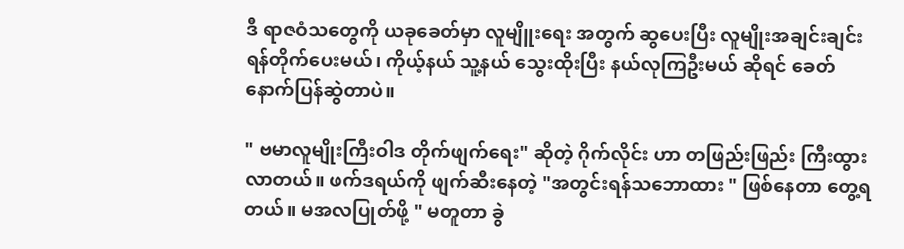ဒီ ရာဇဝံသတွေကို ယခုခေတ်မှာ လူမျိူးရေး အတွက် ဆွပေးပြီး လူမျိုးအချင်းချင်း ရန်တိုက်ပေးမယ်၊ ကိုယ့်နယ် သူ့နယ် သွေးထိုးပြီး နယ်လုကြဦးမယ် ဆိုရင် ခေတ်နောက်ပြန်ဆွဲတာပဲ။

" ဗမာလူမျိုးကြီးဝါဒ တိုက်ဖျက်ရေး" ဆိုတဲ့ ဂိုက်လိုင်း ဟာ တဖြည်းဖြည်း ကြီးထွားလာတယ်။ ဖက်ဒရယ်ကို ဖျက်ဆီးနေတဲ့ "အတွင်းရန်သဘောထား " ဖြစ်နေတာ တွေ့ရတယ်။ မအလပြုတ်ဖို့ " မတူတာ ခွဲ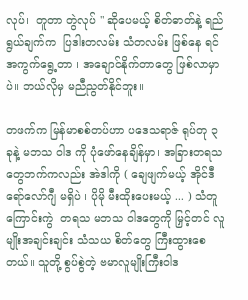လုပ်၊  တူတာ တွဲလုပ် " ဆိုပေမယ့် စိတ်ဓာတ်နဲ့ ရည်ရွယ်ချက်က  ပြဒါးတလမ်း သံတလမ်း ဖြစ်နေ ရင် အကွက်ရွေ့တာ ၊ အချောင်နိုက်တာတွေ ဖြစ်လာမှာပဲ။ ဘယ်လိုမှ မညီညွတ်နိုင်ဘူး။

တဖက်က မြန်မာစစ်တပ်ဟာ ပဒေသရာဇ် ရုပ်တု ၃ ခုနဲ့ မဘသ ဝါဒ ကို ပုံဖော်နေချိန်မှာ၊ အခြားတရသတွေဘက်ကလည်း အဲဒါကို ( ချေဖျက်မယ့် အိုင်ဒီရော်လော်ဂျီ မရှိပဲ ၊ ပိုမို မီးထိုးပေးမယ့် ... ) သံတူ ကြောင်းကွဲ  တရသ မဘသ ဝါဒတွေကို မြှင့်တင် လူမျိုးအချင်းချင်း သံသယ စိတ်တွေ ကြီးထွားစေတယ်။ သူတို့ စွပ်စွဲတဲ့ ဗမာလူမျိုးကြီးဝါဒ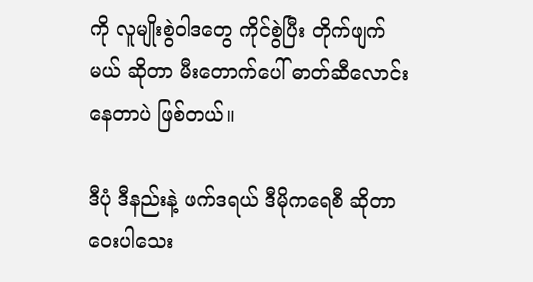ကို လူမျိုးစွဲဝါဒတွေ ကိုင်စွဲပြီး တိုက်ဖျက်မယ် ဆိုတာ မီးတောက်ပေါ် ဓာတ်ဆီလောင်းနေတာပဲ ဖြစ်တယ်။

ဒီပုံ ဒီနည်းနဲ့ ဖက်ဒရယ် ဒီမိုကရေစီ ဆိုတာ ဝေးပါသေး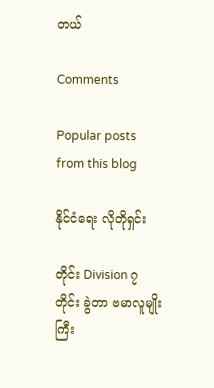တယ်

Comments

Popular posts from this blog

နိုင်ငံရေး လိုတိုရှင်း

တိုင်း Division ၇ တိုင်း ခွဲတာ ဗမာလူမျိုးကြီး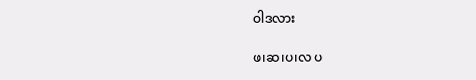ဝါဒလား

ဖ၊ဆ၊ပ၊လ ပ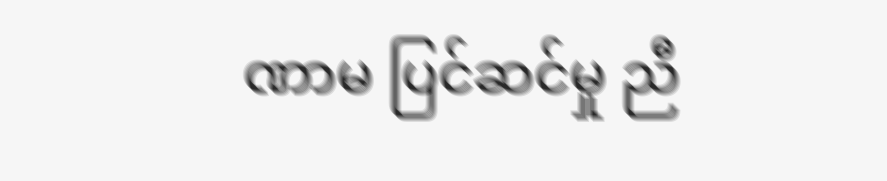ဏာမ ပြင်ဆင်မှု ညီ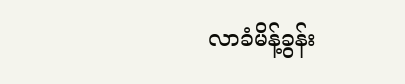လာခံမိန့်ခွန်း